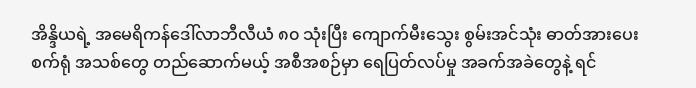အိန္ဒိယရဲ့ အမေရိကန်ဒေါ်လာဘီလီယံ ၈၀ သုံးပြီး ကျောက်မီးသွေး စွမ်းအင်သုံး ဓာတ်အားပေးစက်ရုံ အသစ်တွေ တည်ဆောက်မယ့် အစီအစဉ်မှာ ရေပြတ်လပ်မှု အခက်အခဲတွေနဲ့ ရင်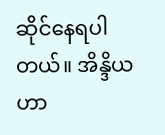ဆိုင်နေရပါတယ်။ အိန္ဒိယဟာ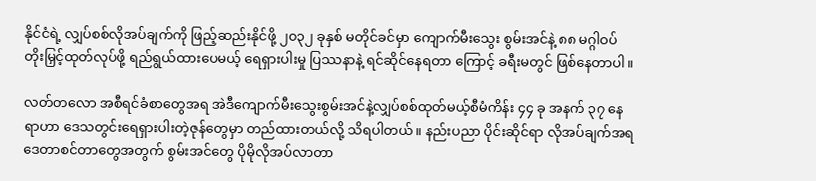နိုင်ငံရဲ့ လျှပ်စစ်လိုအပ်ချက်ကို ဖြည့်ဆည်းနိုင်ဖို့ ၂၀၃၂ ခုနှစ် မတိုင်ခင်မှာ ကျောက်မီးသွေး စွမ်းအင်နဲ့ ၈၈ မဂ္ဂါဝပ် တိုးမြှင့်ထုတ်လုပ်ဖို့ ရည်ရွယ်ထားပေမယ့် ရေရှားပါးမှု ပြဿနာနဲ့ ရင်ဆိုင်နေရတာ ကြောင့် ခရီးမတွင် ဖြစ်နေတာပါ။

လတ်တလော အစီရင်ခံစာတွေအရ အဲဒီကျောက်မီးသွေးစွမ်းအင်နဲ့လျှပ်စစ်ထုတ်မယ့်စီမံကိန်း ၄၄ ခု အနက် ၃၇ နေရာဟာ ဒေသတွင်းရေရှားပါးတဲ့ဇုန်တွေမှာ တည်ထားတယ်လို့ သိရပါတယ်။ နည်းပညာ ပိုင်းဆိုင်ရာ လိုအပ်ချက်အရ ဒေတာစင်တာတွေအတွက် စွမ်းအင်တွေ ပိုမိုလိုအပ်လာတာ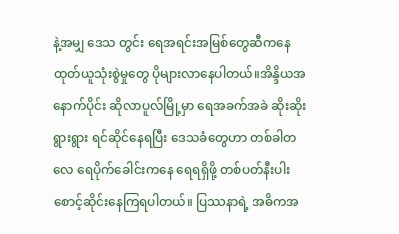နဲ့အမျှ ဒေသ တွင်း ရေအရင်းအမြစ်တွေဆီကနေ ထုတ်ယူသုံးစွဲမှုတွေ ပိုများလာနေပါတယ်။အိန္ဒိယအနောက်ပိုင်း ဆိုလာပူလ်မြို့မှာ ရေအခက်အခဲ ဆိုးဆိုးရွားရွား ရင်ဆိုင်နေရပြီး ဒေသခံတွေဟာ တစ်ခါတလေ ရေပိုက်ခေါင်းကနေ ရေရရှိဖို့ တစ်ပတ်နီးပါး စောင့်ဆိုင်းနေကြရပါတယ်။ ပြဿနာရဲ့ အဓိကအ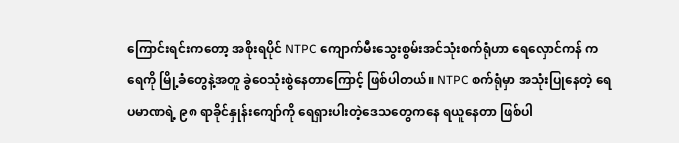ကြောင်းရင်းကတော့ အစိုးရပိုင် NTPC ကျောက်မီးသွေးစွမ်းအင်သုံးစက်ရုံဟာ ရေလှောင်ကန် က ရေကို မြို့ခံတွေနဲ့အတူ ခွဲဝေသုံးစွဲနေတာကြောင့် ဖြစ်ပါတယ်။ NTPC စက်ရုံမှာ အသုံးပြုနေတဲ့ ရေပမာဏရဲ့ ၉၈ ရာခိုင်နှုန်းကျော်ကို ရေရှားပါးတဲ့ဒေသတွေကနေ ရယူနေတာ ဖြစ်ပါ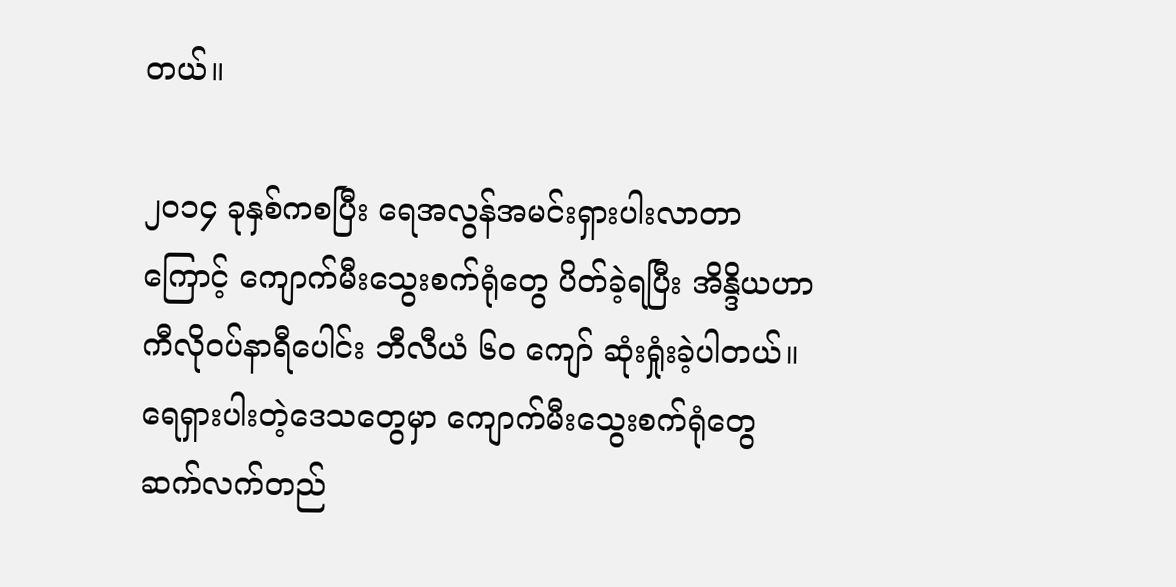တယ်။

၂၀၁၄ ခုနှစ်ကစပြီး ရေအလွန်အမင်းရှားပါးလာတာကြောင့် ကျောက်မီးသွေးစက်ရုံတွေ ပိတ်ခဲ့ရပြီး အိန္ဒိယဟာ ကီလိုဝပ်နာရီပေါင်း ဘီလီယံ ၆၀ ကျော် ဆုံးရှုံးခဲ့ပါတယ်။ ရေရှားပါးတဲ့ဒေသတွေမှာ ကျောက်မီးသွေးစက်ရုံတွေ ဆက်လက်တည်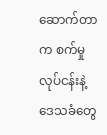ဆောက်တာက စက်မှုလုပ်ငန်းနဲ့ ဒေသခံတွေ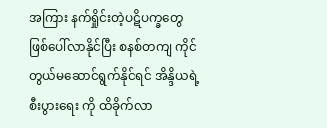အကြား နက်ရှိုင်းတဲ့ပဋိပက္ခတွေ ဖြစ်ပေါ်လာနိုင်ပြီး စနစ်တကျ ကိုင်တွယ်မဆောင်ရွက်နိုင်ရင် အိန္ဒိယရဲ့စီးပွားရေး ကို ထိခိုက်လာ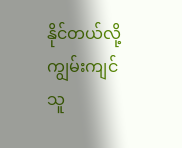နိုင်တယ်လို့ ကျွမ်းကျင်သူ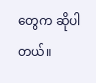တွေက ဆိုပါတယ်။